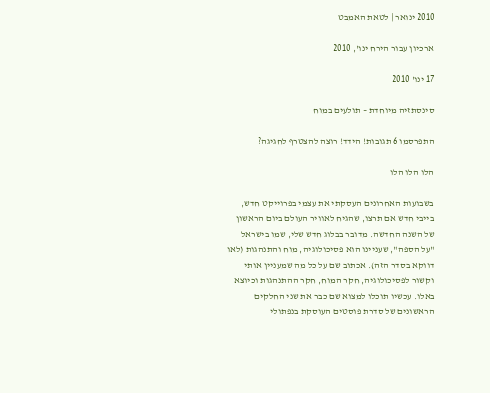2010 ינואר | לטאת האמבט

ארכיון עבור הירח ינו', 2010

17 ינו' 2010

סינסתזיה מיוחדת – תולעים במוח

התפרסמו 6 תגובות! הידד! רוצה להצטרף לחגיגה?

הלו הלו הלו

בשבועות האחרונים העסקתי את עצמי בפרוייקט חדש, בייבי חדש אם תרצו, שהגיח לאוויר העולם ביום הראשון של השנה החדשה. מדובר בבלוג חדש שלי, שמו בישראל "על הספה", שעניינו הוא פסיכולוגיה, מוח והתנהגות (לאו דווקא בסדר הזה). אכתוב שם על כל מה שמעניין אותי וקשור לפסיכולוגיה, חקר המוח, חקר ההתנהגות וכיוצא באלו. עכשיו תוכלו למצוא שם כבר את שני החלקים הראשונים של סדרת פוסטים העוסקת בנפתולי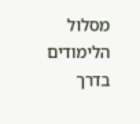מסלול הלימודים בדרך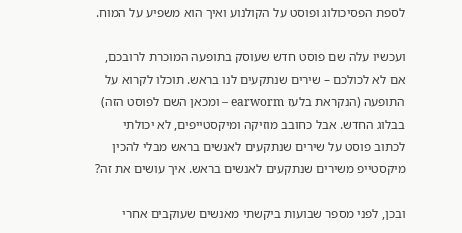לספת הפסיכולוג ופוסט על הקולנוע ואיך הוא משפיע על המוח.

ועכשיו עלה שם פוסט חדש שעוסק בתופעה המוכרת לרובכם, אם לא לכולכם – שירים שנתקעים לנו בראש. תוכלו לקרוא על התופעה (הנקראת בלעז earworm – ומכאן השם לפוסט הזה) בבלוג החדש. אבל כחובב מוזיקה ומיקסטייפים, לא יכולתי לכתוב פוסט על שירים שנתקעים לאנשים בראש מבלי להכין מיקסטייפ משירים שנתקעים לאנשים בראש. איך עושים את זה?

ובכן, לפני מספר שבועות ביקשתי מאנשים שעוקבים אחרי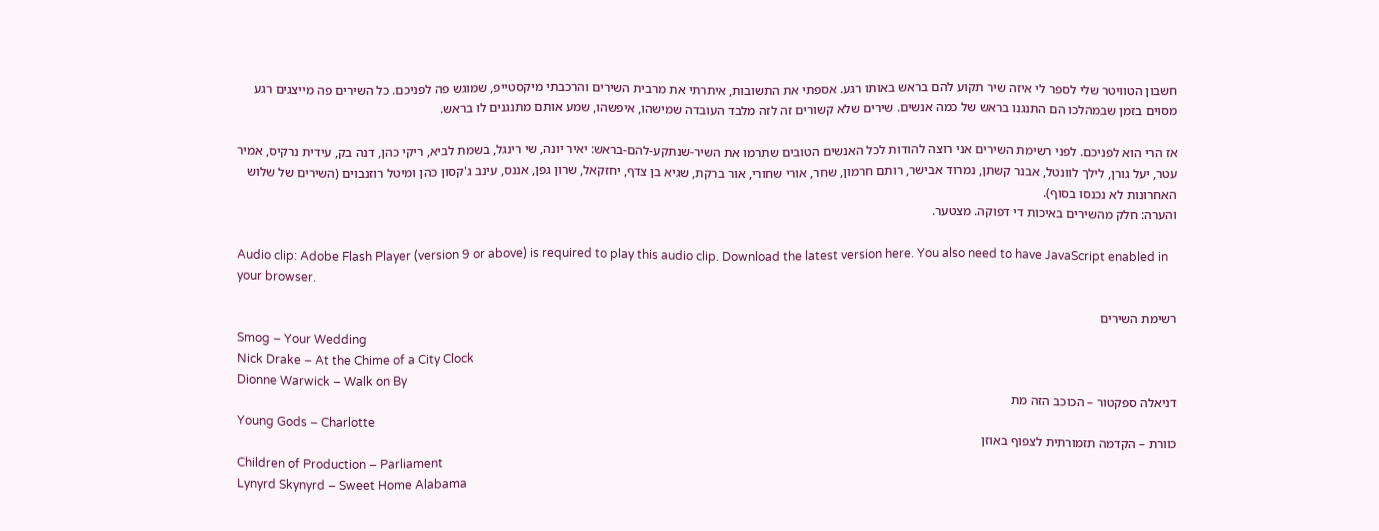חשבון הטוויטר שלי לספר לי איזה שיר תקוע להם בראש באותו רגע. אספתי את התשובות, איתרתי את מרבית השירים והרכבתי מיקסטייפ, שמוגש פה לפניכם. כל השירים פה מייצגים רגע מסוים בזמן שבמהלכו הם התנגנו בראש של כמה אנשים. שירים שלא קשורים זה לזה מלבד העובדה שמישהו, איפשהו, שמע אותם מתנגנים לו בראש.

אז הרי הוא לפניכם. לפני רשימת השירים אני רוצה להודות לכל האנשים הטובים שתרמו את השיר-שנתקע-להם-בראש: יאיר יונה, שי רינגל, בשמת לביא, ריקי כהן, דנה בק, עידית נרקיס, אמיר עטר, יעל גורן, לילך לוונטל, אבנר קשתן, נמרוד אבישר, רותם חרמון, שחר, אורי שחורי, אור ברקת, שגיא בן צדף, יחזקאל, שרון גפן, אננס, עינב ג'קסון כהן ומיטל רוזנבוים (השירים של שלוש האחרונות לא נכנסו בסוף).
והערה: חלק מהשירים באיכות די דפוקה. מצטער.

Audio clip: Adobe Flash Player (version 9 or above) is required to play this audio clip. Download the latest version here. You also need to have JavaScript enabled in your browser.

רשימת השירים
Smog – Your Wedding
Nick Drake – At the Chime of a City Clock
Dionne Warwick – Walk on By
דניאלה ספקטור – הכוכב הזה מת
Young Gods – Charlotte
כוורת – הקדמה תזמורתית לצפוף באוזן
Children of Production – Parliament
Lynyrd Skynyrd – Sweet Home Alabama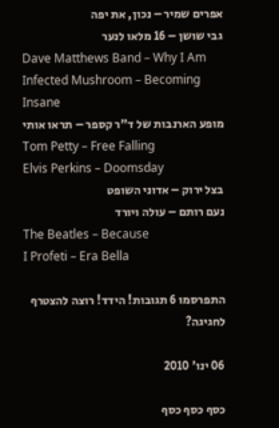אפרים שמיר – נכון, את יפה
גבי שושן – 16 מלאו לנער
Dave Matthews Band – Why I Am
Infected Mushroom – Becoming Insane
מופע הארנבות של ד"ר קספר – תראו אותי
Tom Petty – Free Falling
Elvis Perkins – Doomsday
בצל ירוק – אדוני השופט
נעם רותם – עולה ויורד
The Beatles – Because
I Profeti – Era Bella

התפרסמו 6 תגובות! הידד! רוצה להצטרף לחגיגה?

06 ינו' 2010

כסף כסף כסף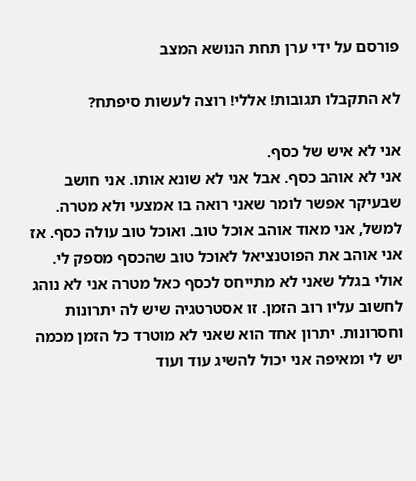פורסם על ידי ערן תחת הנושא המצב

לא התקבלו תגובות! אללי! רוצה לעשות סיפתח?

אני לא איש של כסף.
אני לא אוהב כסף. אבל אני לא שונא אותו. אני חושב שבעיקר אפשר לומר שאני רואה בו אמצעי ולא מטרה. למשל, אני מאוד אוהב אוכל טוב. ואוכל טוב עולה כסף. אז אני אוהב את הפוטנציאל לאוכל טוב שהכסף מספק לי.
אולי בגלל שאני לא מתייחס לכסף כאל מטרה אני לא נוהג לחשוב עליו רוב הזמן. זו אסטרטגיה שיש לה יתרונות וחסרונות. יתרון אחד הוא שאני לא מוטרד כל הזמן מכמה יש לי ומאיפה אני יכול להשיג עוד ועוד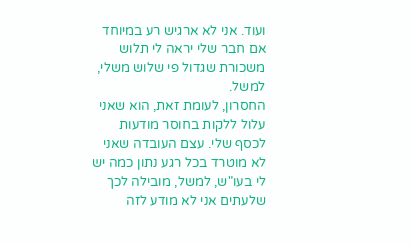ועוד. אני לא ארגיש רע במיוחד אם חבר שלי יראה לי תלוש משכורת שגדול פי שלוש משלי, למשל.
החסרון, לעומת זאת, הוא שאני עלול ללקות בחוסר מודעות לכסף שלי. עצם העובדה שאני לא מוטרד בכל רגע נתון כמה יש לי בעו"ש, למשל, מובילה לכך שלעתים אני לא מודע לזה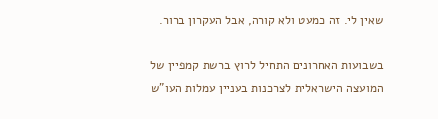שאין לי. זה כמעט ולא קורה, אבל העקרון ברור.

בשבועות האחרונים התחיל לרוץ ברשת קמפיין של המועצה הישראלית לצרכנות בעניין עמלות העו"ש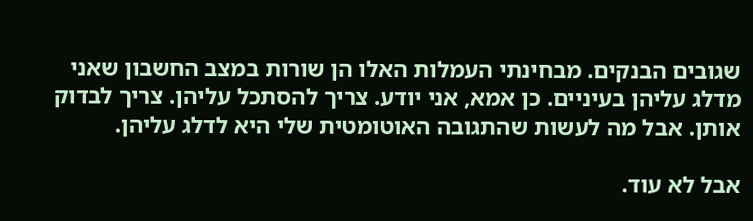שגובים הבנקים. מבחינתי העמלות האלו הן שורות במצב החשבון שאני מדלג עליהן בעיניים. כן אמא, אני יודע. צריך להסתכל עליהן. צריך לבדוק אותן. אבל מה לעשות שהתגובה האוטומטית שלי היא לדלג עליהן.

אבל לא עוד.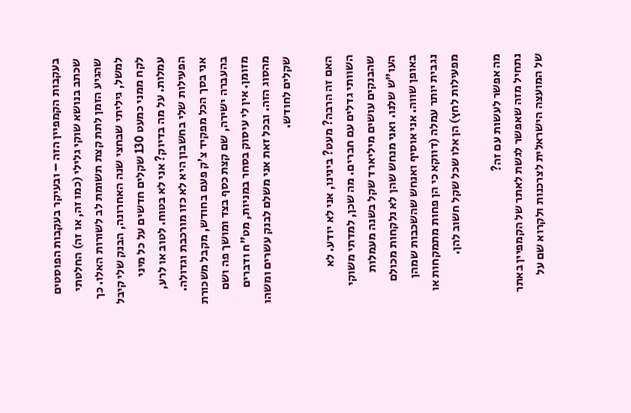בעקבות הקמפיין הזה – ובעיקר בעקבות הפוסטים שכתב בנושא שוקי גלילי (כמו זה, או זה) החלטתי שהגיע הזמן לתת קצת תשומת לב לשורות האלו. כך למשל, גיליתי שבחצי שנה האחרונה, הבנק שלי קיבל לקח ממני כמעט 130 שקלים חדשים על כל מיני עמלות. על מה בדיוק? אני לא בטוח. לטוב או לרע, הפעילות שלי בחשבון היא לא כזו מורכבת וגדולה. אני בסך הכל מפקיד צ'ק פעם בחודש, מקבל משכורת בהעברה ישירה, שם קצת כסף בצד ומושך פה ושם מזומן. אין לי עיסוק בסחר במניות, מט"ח ודברים מהסוג הזה. ובכל זאת אני משלם לבנק עשרים ומשהו שקלים לחודש.

האם זה הרבה? מעט? בינינו, אני לא יודע. לא השוותי גדלים עם חברים. מה שכן, למדתי משוקי שהבנקים עושים מיליארד שקל בשנה מעמלות העו"ש שלנו. ואני מנחש שהן לא נלקחות מכולם באופן שווה. אני אוסיף ואנחש שהשכבות שמהן נגבית יותר עמלה (דווקא כי הן פחות מתמקחות או מפעילות לחץ) הן אלו שכל שקל חשוב להן.

מה אפשר לעשות עם זה?
נתחיל מזה שאפשר לגשת לאתר של הקמפיין באתר של המועצה הישראלית לצרכנות ולקרוא שם על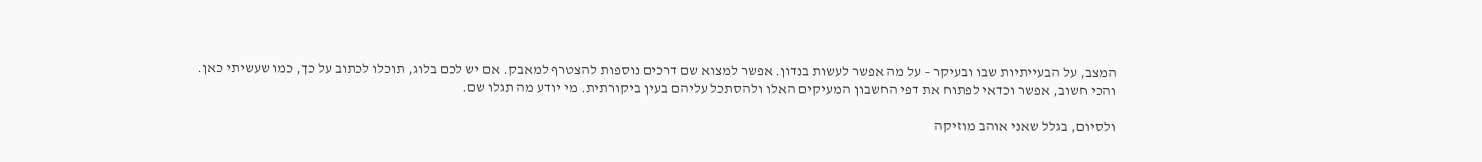המצב, על הבעייתיות שבו ובעיקר – על מה אפשר לעשות בנדון. אפשר למצוא שם דרכים נוספות להצטרף למאבק. אם יש לכם בלוג, תוכלו לכתוב על כך, כמו שעשיתי כאן.
והכי חשוב, אפשר וכדאי לפתוח את דפי החשבון המעיקים האלו ולהסתכל עליהם בעין ביקורתית. מי יודע מה תגלו שם.

ולסיום, בגלל שאני אוהב מוזיקה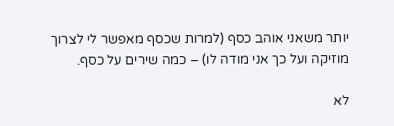יותר משאני אוהב כסף (למרות שכסף מאפשר לי לצרוך מוזיקה ועל כך אני מודה לו) – כמה שירים על כסף.

לא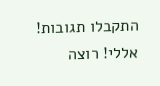התקבלו תגובות! אללי! רוצה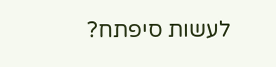לעשות סיפתח?